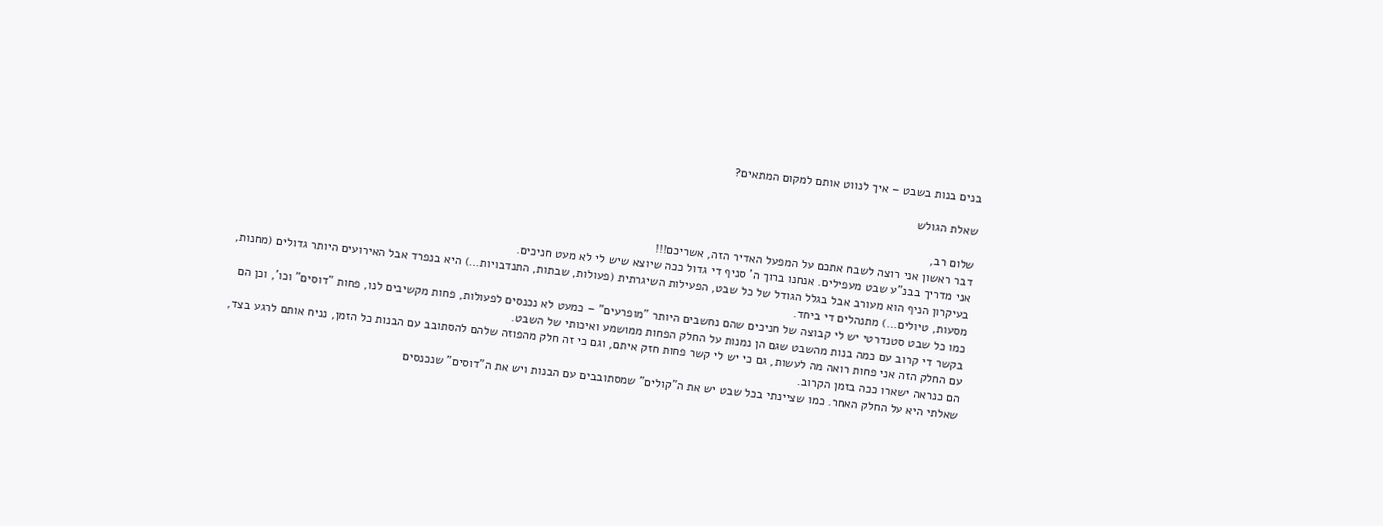בנים בנות בשבט – איך לנווט אותם למקום המתאים?

שאלת הגולש

שלום רב,
דבר ראשון אני רוצה לשבח אתכם על המפעל האדיר הזה, אשריכם!!!
אני מדריך בבנ"ע שבט מעפילים. אנחנו ברוך ה' סניף די גדול ככה שיוצא שיש לי לא מעט חניכים.
בעיקרון הניף הוא מעורב אבל בגלל הגודל של כל שבט, הפעילות השיגרתית (פעולות, שבתות, התנדבויות…) היא בנפרד אבל האירועים היותר גדולים (מחנות, מסעות, טיולים…) מתנהלים די ביחד.
כמו כל שבט סטנדרטי יש לי קבוצה של חניכים שהם נחשבים היותר "מופרעים" – כמעט לא נכנסים לפעולות, פחות מקשיבים לנו, פחות "דוסים" וכו', וכן הם בקשר די קרוב עם כמה בנות מהשבט שגם הן נמנות על החלק הפחות ממושמע ואיכותי של השבט.
עם החלק הזה אני פחות רואה מה לעשות, גם כי יש לי קשר פחות חזק איתם, וגם כי זה חלק מהפוזה שלהם להסתובב עם הבנות כל הזמן, נניח אותם לרגע בצד, הם כנראה ישארו ככה בזמן הקרוב.
שאלתי היא על החלק האחר. כמו שציינתי בכל שבט יש את ה"קולים" שמסתובבים עם הבנות ויש את ה"דוסים" שנכנסים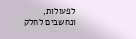לפעולות, ונחשבים לחלק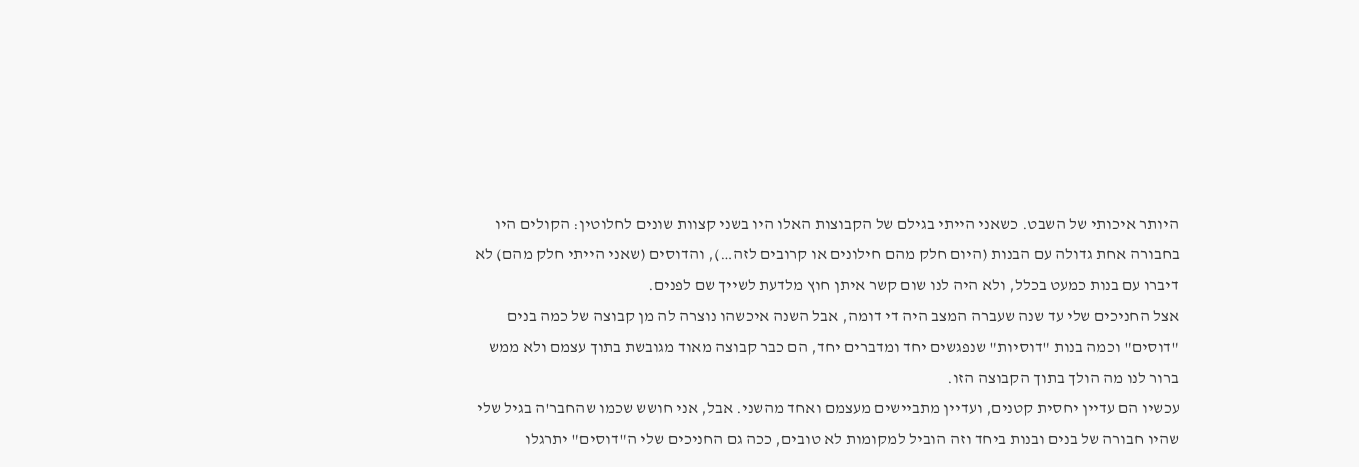היותר איכותי של השבט. כשאני הייתי בגילם של הקבוצות האלו היו בשני קצוות שונים לחלוטין: הקולים היו בחבורה אחת גדולה עם הבנות (היום חלק מהם חילונים או קרובים לזה…), והדוסים (שאני הייתי חלק מהם) לא דיברו עם בנות כמעט בכלל, ולא היה לנו שום קשר איתן חוץ מלדעת לשייך שם לפנים.
אצל החניכים שלי עד שנה שעברה המצב היה די דומה, אבל השנה איכשהו נוצרה לה מן קבוצה של כמה בנים "דוסים" וכמה בנות "דוסיות" שנפגשים יחד ומדברים יחד, הם כבר קבוצה מאוד מגובשת בתוך עצמם ולא ממש ברור לנו מה הולך בתוך הקבוצה הזו.
עכשיו הם עדיין יחסית קטנים, ועדיין מתביישים מעצמם ואחד מהשני. אבל, אני חושש שכמו שהחבר'ה בגיל שלי שהיו חבורה של בנים ובנות ביחד וזה הוביל למקומות לא טובים, ככה גם החניכים שלי ה"דוסים" יתרגלו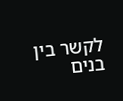לקשר בין בנים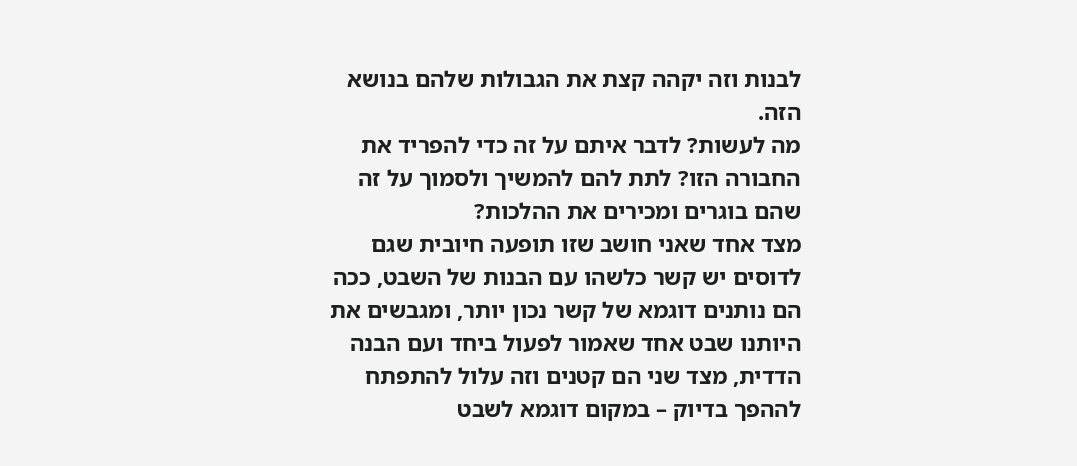לבנות וזה יקהה קצת את הגבולות שלהם בנושא הזה.
מה לעשות? לדבר איתם על זה כדי להפריד את החבורה הזו? לתת להם להמשיך ולסמוך על זה שהם בוגרים ומכירים את ההלכות?
מצד אחד שאני חושב שזו תופעה חיובית שגם לדוסים יש קשר כלשהו עם הבנות של השבט, ככה הם נותנים דוגמא של קשר נכון יותר, ומגבשים את היותנו שבט אחד שאמור לפעול ביחד ועם הבנה הדדית, מצד שני הם קטנים וזה עלול להתפתח לההפך בדיוק – במקום דוגמא לשבט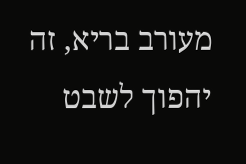מעורב בריא, זה יהפוך לשבט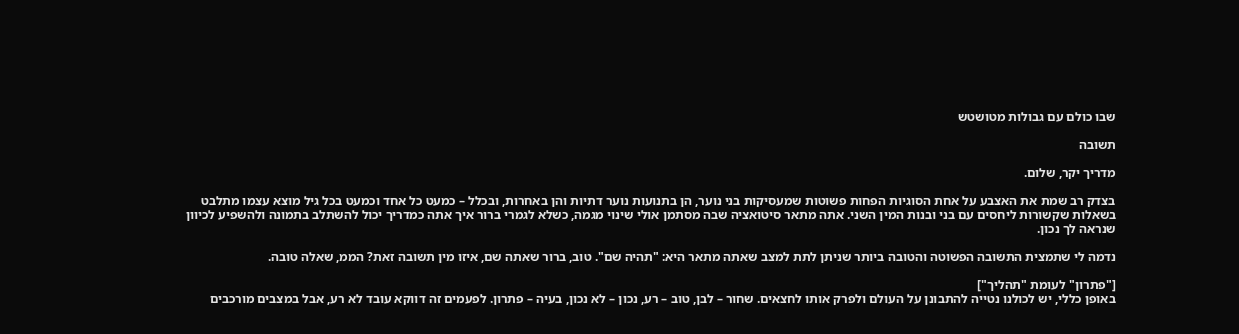שבו כולם עם גבולות מטושטש

תשובה

מדריך יקר, שלום.

בצדק רב שמת את האצבע על אחת הסוגיות הפחות פשוטות שמעסיקות בני נוער, הן בתנועות נוער דתיות והן באחרות, ובכלל – כמעט כל אחד וכמעט בכל גיל מוצא עצמו מתלבט בשאלות שקשורות ליחסים עם בני ובנות המין השני. אתה מתאר סיטואציה שבה מסתמן אולי שינוי מגמה, כשלא לגמרי ברור איך אתה כמדריך יכול להשתלב בתמונה ולהשפיע לכיוון שנראה לך נכון.

נדמה לי שתמצית התשובה הפשוטה והטובה ביותר שניתן לתת למצב שאתה מתאר היא: "תהיה שם". טוב, ברור שאתה שם, איזו מין תשובה זאת? הממ, שאלה טובה.

["פתרון" לעומת "תהליך"]
באופן כללי, יש לכולנו נטייה להתבונן על העולם ולפרק אותו לחצאים. שחור – לבן, טוב – רע, נכון – לא נכון, בעיה – פתרון. לפעמים זה דווקא עובד לא רע, אבל במצבים מורכבים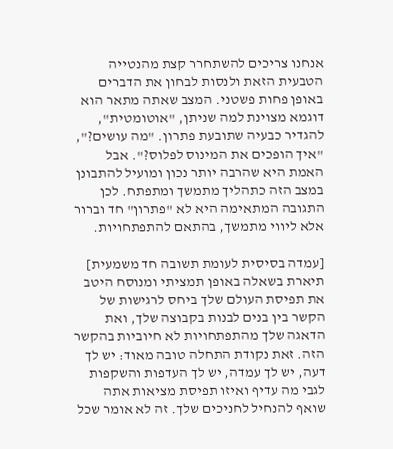אנחנו צריכים להשתחרר קצת מהנטייה הטבעית הזאת ולנסות לבחון את הדברים באופן פחות פשטני. המצב שאתה מתאר הוא דוגמא מצוינת למה שניתן, "אוטומטית", להגדיר כבעיה שתובעת פתרון. "מה עושים?", "איך הופכים את המינוס לפלוס?". אבל האמת היא שהרבה יותר נכון ומועיל להתבונן במצב הזה כתהליך מתמשך ומתפתח. לכן התגובה המתאימה היא לא "פתרון" חד וברור אלא ליווי מתמשך, בהתאם להתפתחויות.

[עמדה בסיסית לעומת תשובה חד משמעית]
תיארת בשאלה באופן תמציתי ומנוסח היטב את תפיסת העולם שלך ביחס לרגישות של הקשר בין בנים לבנות בקבוצה שלך, ואת הדאגה שלך מהתפתחויות לא חיוביות בהקשר הזה. זאת נקודת התחלה טובה מאוד: יש לך דעה, יש לך עמדה, יש לך העדפות והשקפות לגבי מה עדיף ואיזו תפיסת מציאות אתה שואף להנחיל לחניכים שלך. זה לא אומר שכל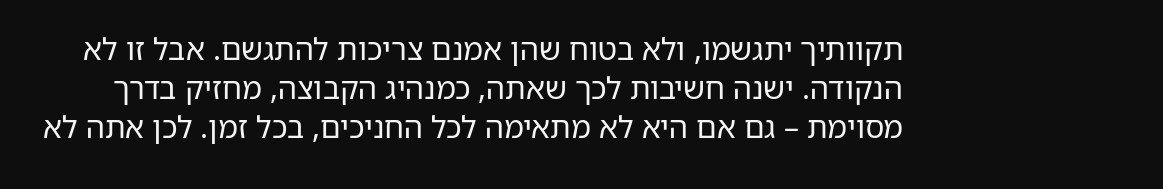תקוותיך יתגשמו, ולא בטוח שהן אמנם צריכות להתגשם. אבל זו לא הנקודה. ישנה חשיבות לכך שאתה, כמנהיג הקבוצה, מחזיק בדרך מסוימת – גם אם היא לא מתאימה לכל החניכים, בכל זמן. לכן אתה לא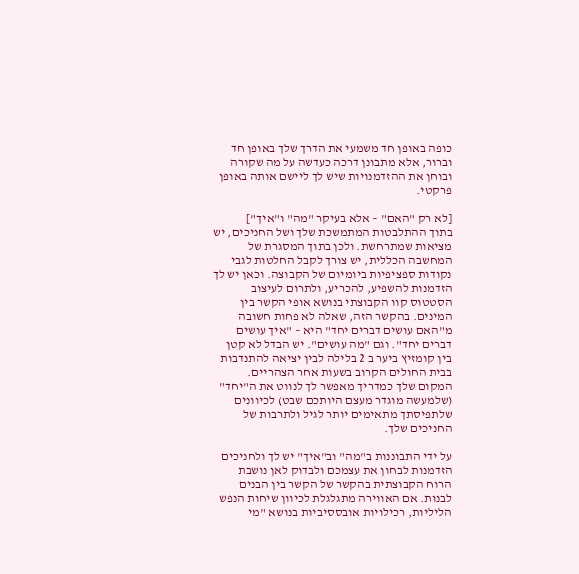כופה באופן חד משמעי את הדרך שלך באופן חד וברור, אלא מתבונן דרכה כעדשה על מה שקורה ובוחן את ההזדמנויות שיש לך ליישם אותה באופן פרקטי.

[לא רק "האם" – אלא בעיקר "מה" ו"איך"]
בתוך ההתלבטות המתמשכת שלך ושל החניכים, יש מציאות שמתרחשת. ולכן בתוך המסגרת של המחשבה הכללית, יש צורך לקבל החלטות לגבי נקודות ספציפיות ביומיום של הקבוצה. וכאן יש לך הזדמנות להשפיע, להכריע, ולתרום לעיצוב הסטטוס קוו הקבוצתי בנושא אופי הקשר בין המינים. בהקשר הזה, שאלה לא פחות חשובה מ"האם עושים דברים יחד" היא – "איך עושים דברים יחד". וגם "מה עושים". יש הבדל לא קטן בין קומזיץ ביער ב 2 בלילה לבין יציאה להתנדבות בבית החולים הקרוב בשעות אחר הצהריים. המקום שלך כמדריך מאפשר לך לנווט את ה"יחד" (שלמעשה מוגדר מעצם היותכם שבט) לכיוונים שלתפיסתך מתאימים יותר לגיל ולתרבות של החניכים שלך.

על ידי התבוננות ב"מה" וב"איך" יש לך ולחניכים הזדמנות לבחון את עצמכם ולבדוק לאן נושבת הרוח הקבוצתית בהקשר של הקשר בין הבנים לבנות. אם האווירה מתגלגלת לכיוון שיחות הנפש הליליות, רכילויות אובססיביות בנושא "מי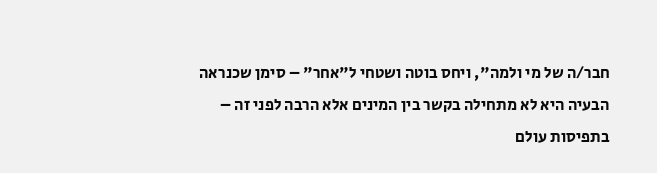חבר/ה של מי ולמה", ויחס בוטה ושטחי ל"אחר" – סימן שכנראה הבעיה היא לא מתחילה בקשר בין המינים אלא הרבה לפני זה – בתפיסות עולם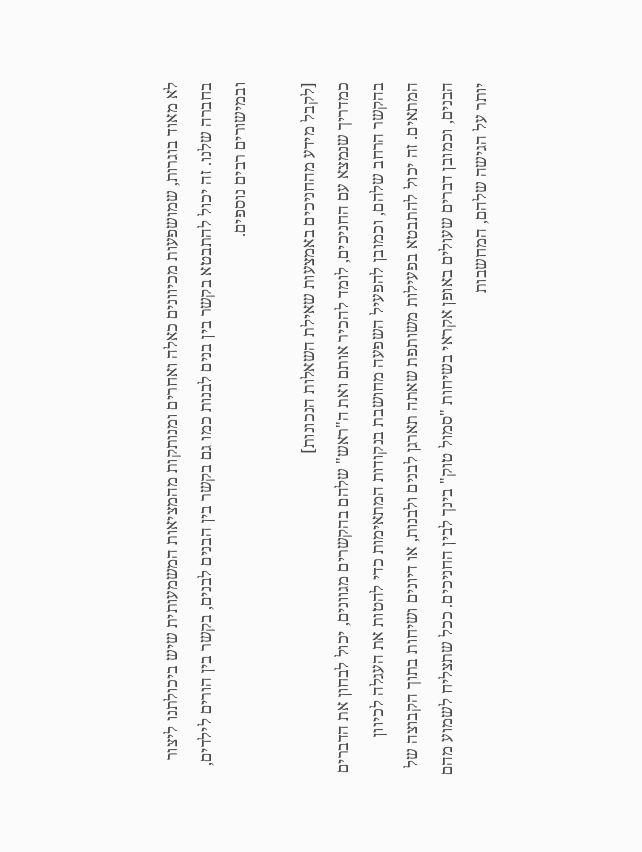לא מאוד בוגרות, שמושפעות מכיוונים כאלה ואחרים ומנותקות מהמציאות המשמעותית שיש ביכולתנו ליצור בחברה שלנו. זה יכול להתבטא בקשר בין בנים לבנות כמו גם בקשר בין הבנים לבנים, בקשר בין הורים לילדים, ובמישורים רבים נוספים.

[לקבל מידע מהחניכים באמצעות שאילת השאלות הנכונות]
כמדריך שנמצא עם החניכים, לומד להכיר אותם ואת ה"ראש" שלהם בהקשרים מגוונים, יכול לבחון את הדברים בהקשר הרחב שלהם, וכמובן להפעיל השפעה מחושבת בנקודות המתאימות כדי להטות את העגלה לכיוון המתאים. זה יכול להתבטא בפעילות משותפת שאתה תארגן לבנים ולבנות, או דיונים ושיחות בתוך הקבוצה של הבנים, וכמובן דברים שעולים באופן אקראי בשיחות "סמול טוק" בינך לבין החניכים. ככל שתצליח לשמוע מהם יותר על הגישה שלהם, המחשבות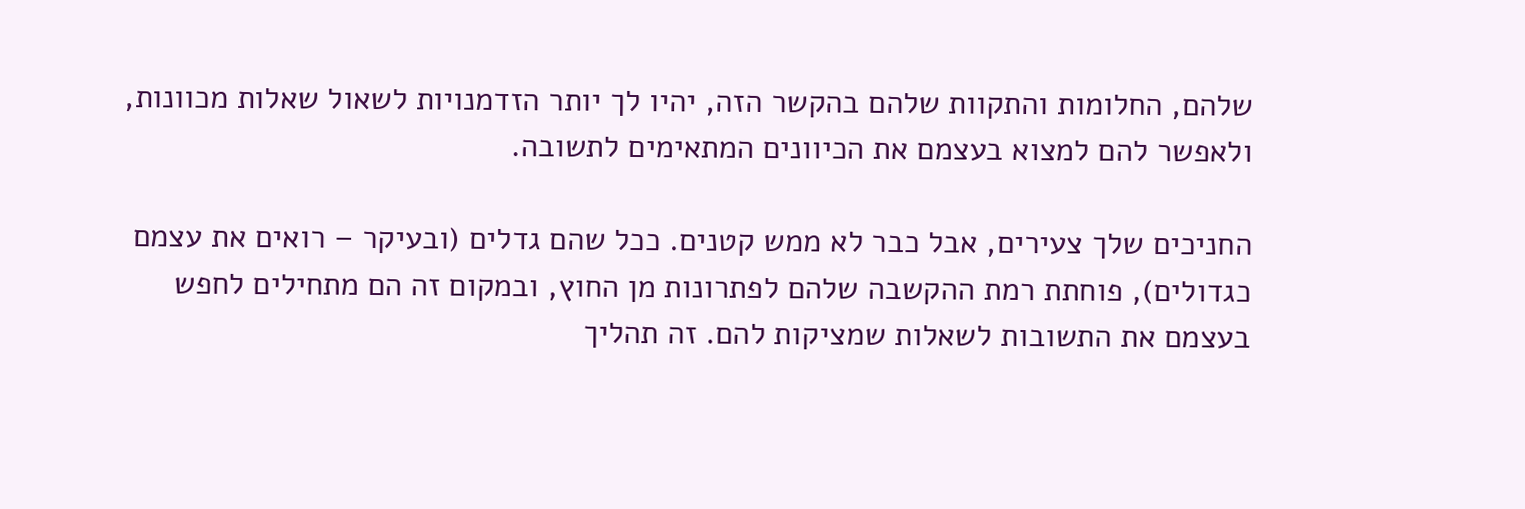שלהם, החלומות והתקוות שלהם בהקשר הזה, יהיו לך יותר הזדמנויות לשאול שאלות מכוונות, ולאפשר להם למצוא בעצמם את הכיוונים המתאימים לתשובה.

החניכים שלך צעירים, אבל כבר לא ממש קטנים. ככל שהם גדלים (ובעיקר – רואים את עצמם כגדולים), פוחתת רמת ההקשבה שלהם לפתרונות מן החוץ, ובמקום זה הם מתחילים לחפש בעצמם את התשובות לשאלות שמציקות להם. זה תהליך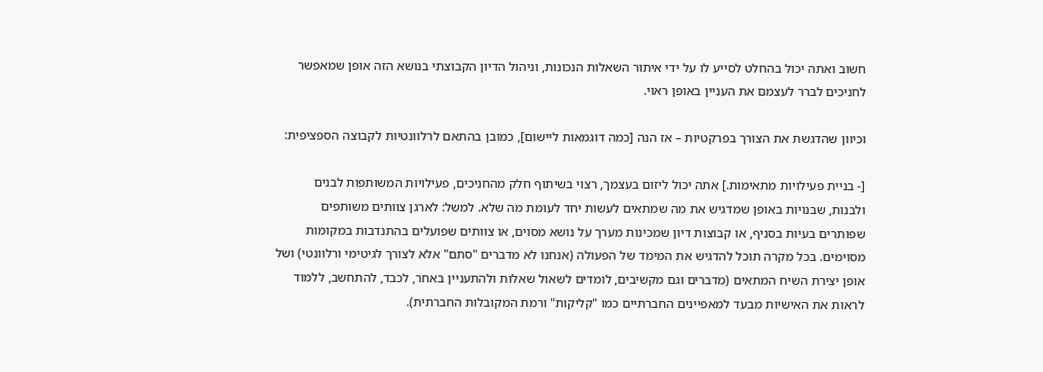חשוב ואתה יכול בהחלט לסייע לו על ידי איתור השאלות הנכונות, וניהול הדיון הקבוצתי בנושא הזה אופן שמאפשר לחניכים לברר לעצמם את העניין באופן ראוי.

וכיוון שהדגשת את הצורך בפרקטיות – אז הנה [כמה דוגמאות ליישום], כמובן בהתאם לרלוונטיות לקבוצה הספציפית:

[- בניית פעילויות מתאימות.] אתה יכול ליזום בעצמך, רצוי בשיתוף חלק מהחניכים, פעילויות המשותפות לבנים ולבנות, שבנויות באופן שמדגיש את מה שמתאים לעשות יחד לעומת מה שלא. למשל: לארגן צוותים משותפים שפותרים בעיות בסניף, או קבוצות דיון שמכינות מערך על נושא מסוים, או צוותים שפועלים בהתנדבות במקומות מסוימים. בכל מקרה תוכל להדגיש את המימד של הפעולה (אנחנו לא מדברים "סתם" אלא לצורך לגיטימי ורלוונטי) ושל אופן יצירת השיח המתאים (מדברים וגם מקשיבים, לומדים לשאול שאלות ולהתעניין באחר, לכבד, להתחשב, ללמוד לראות את האישיות מבעד למאפיינים החברתיים כמו "קליקות" ורמת המקובלות החברתית).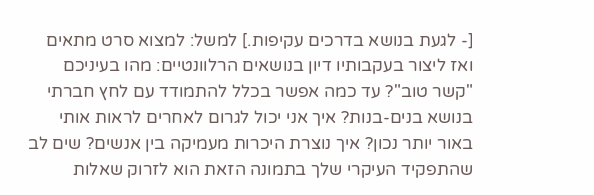[- לגעת בנושא בדרכים עקיפות.] למשל: למצוא סרט מתאים ואז ליצור בעקבותיו דיון בנושאים הרלוונטיים: מהו בעיניכם "קשר טוב"? עד כמה אפשר בכלל להתמודד עם לחץ חברתי בנושא בנים-בנות? איך אני יכול לגרום לאחרים לראות אותי באור יותר נכון? איך נוצרת היכרות מעמיקה בין אנשים? שים לב שהתפקיד העיקרי שלך בתמונה הזאת הוא לזרוק שאלות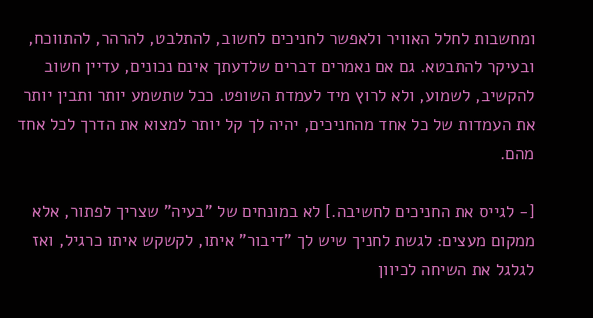ומחשבות לחלל האוויר ולאפשר לחניכים לחשוב, להתלבט, להרהר, להתווכח, ובעיקר להתבטא. גם אם נאמרים דברים שלדעתך אינם נכונים, עדיין חשוב להקשיב, לשמוע, ולא לרוץ מיד לעמדת השופט. ככל שתשמע יותר ותבין יותר את העמדות של כל אחד מהחניכים, יהיה לך קל יותר למצוא את הדרך לכל אחד מהם.

[- לגייס את החניכים לחשיבה.] לא במונחים של "בעיה" שצריך לפתור, אלא ממקום מעצים: לגשת לחניך שיש לך "דיבור" איתו, לקשקש איתו כרגיל, ואז לגלגל את השיחה לכיוון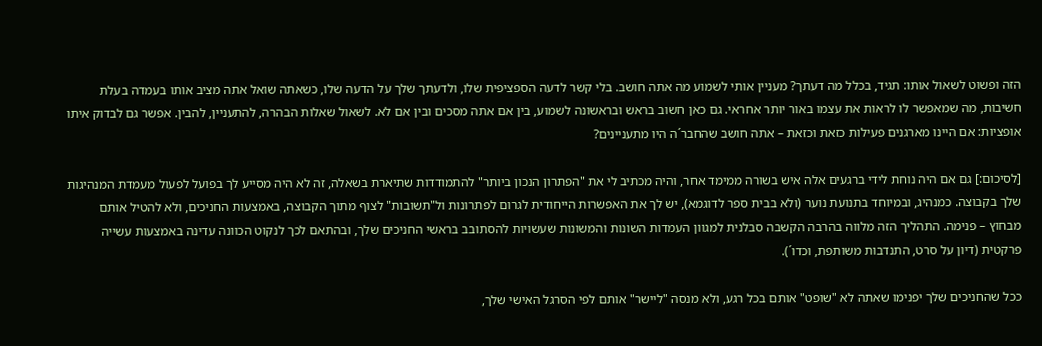הזה ופשוט לשאול אותו: תגיד, בכלל מה דעתך? מעניין אותי לשמוע מה אתה חושב. בלי קשר לדעה הספציפית שלו, ולדעתך שלך על הדעה שלו, כשאתה שואל אתה מציב אותו בעמדה בעלת חשיבות, מה שמאפשר לו לראות את עצמו באור יותר אחראי. גם כאן חשוב בראש ובראשונה לשמוע, בין אם אתה מסכים ובין אם לא. לשאול שאלות הבהרה, להתעניין, להבין. אפשר גם לבדוק איתו אופציות: אם היינו מארגנים פעילות כזאת וכזאת – אתה חושב שהחבר´ה היו מתעניינים?

[לסיכום:] גם אם היה נוחת לידי ברגעים אלה איש בשורה ממימד אחר, והיה מכתיב לי את "הפתרון הנכון ביותר" להתמודדות שתיארת בשאלה, זה לא היה מסייע לך בפועל לפעול מעמדת המנהיגות שלך בקבוצה. כמנהיג, ובמיוחד בתנועת נוער (ולא בבית ספר לדוגמא), יש לך את האפשרות הייחודית לגרום לפתרונות ול"תשובות" לצוף מתוך הקבוצה, באמצעות החניכים, ולא להטיל אותם מבחוץ – פנימה. התהליך הזה מלווה בהרבה הקשבה סבלנית למגוון העמדות השונות והמשונות שעשויות להסתובב בראשי החניכים שלך, ובהתאם לכך לנקוט הכוונה עדינה באמצעות עשייה פרקטית (דיון על סרט, התנדבות משותפת, וכדו´).

ככל שהחניכים שלך יפנימו שאתה לא "שופט" אותם בכל רגע, ולא מנסה "ליישר" אותם לפי הסרגל האישי שלך,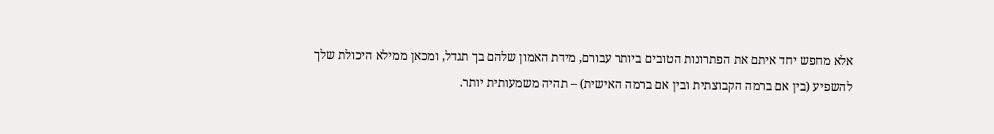אלא מחפש יחד איתם את הפתרונות הטובים ביותר עבורם, מידת האמון שלהם בך תגדל, ומכאן ממילא היכולת שלך להשפיע (בין אם ברמה הקבוצתית ובין אם ברמה האישית) – תהיה משמעותית יותר.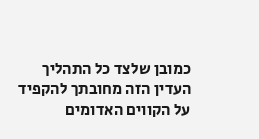כמובן שלצד כל התהליך העדין הזה מחובתך להקפיד על הקווים האדומים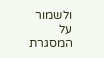ולשמור על המסגרת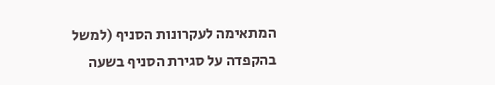המתאימה לעקרונות הסניף (למשל בהקפדה על סגירת הסניף בשעה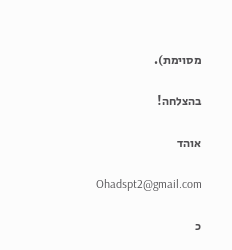מסוימת).

בהצלחה!

אוהד

Ohadspt2@gmail.com

כ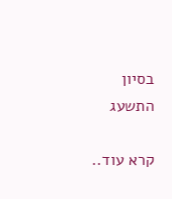בסיון התשעג

קרא עוד..